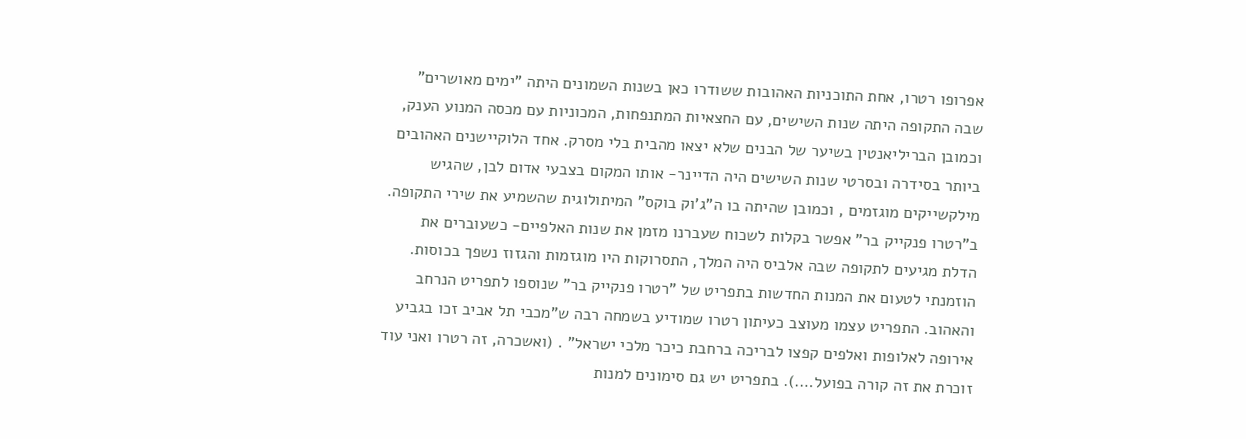אפרופו רטרו, אחת התוכניות האהובות ששודרו כאן בשנות השמונים היתה "ימים מאושרים" שבה התקופה היתה שנות השישים, עם החצאיות המתנפחות, המכוניות עם מכסה המנוע הענק, וכמובן הבריליאנטין בשיער של הבנים שלא יצאו מהבית בלי מסרק. אחד הלוקיישנים האהובים ביותר בסידרה ובסרטי שנות השישים היה הדיינר- אותו המקום בצבעי אדום לבן, שהגיש מילקשייקים מוגזמים , וכמובן שהיתה בו ה"ג'וק בוקס" המיתולוגית שהשמיע את שירי התקופה.
ב"רטרו פנקייק בר" אפשר בקלות לשכוח שעברנו מזמן את שנות האלפיים- כשעוברים את הדלת מגיעים לתקופה שבה אלביס היה המלך, התסרוקות היו מוגזמות והגזוז נשפך בכוסות.
הוזמנתי לטעום את המנות החדשות בתפריט של "רטרו פנקייק בר" שנוספו לתפריט הנרחב והאהוב. התפריט עצמו מעוצב כעיתון רטרו שמודיע בשמחה רבה ש"מכבי תל אביב זכו בגביע אירופה לאלופות ואלפים קפצו לבריכה ברחבת כיכר מלכי ישראל" . (ואשכרה, זה רטרו ואני עוד זוכרת את זה קורה בפועל….). בתפריט יש גם סימונים למנות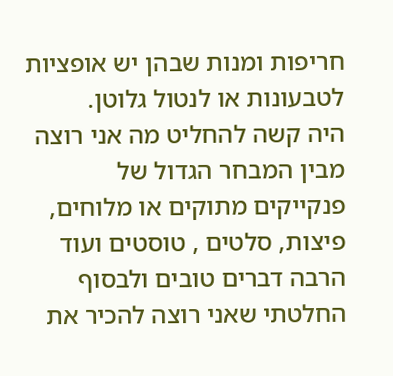חריפות ומנות שבהן יש אופציות לטבעונות או לנטול גלוטן.
היה קשה להחליט מה אני רוצה מבין המבחר הגדול של פנקייקים מתוקים או מלוחים, פיצות, סלטים , טוסטים ועוד הרבה דברים טובים ולבסוף החלטתי שאני רוצה להכיר את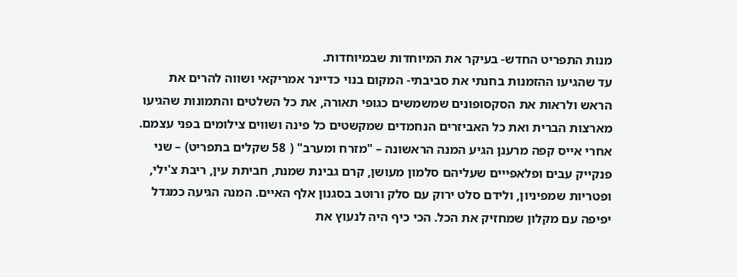מנות התפריט החדש- בעיקר את המיוחדות שבמיוחדות.
עד שהגיעו ההזמנות בחנתי את סביבתי- המקום בנוי כדיינר אמריקאי ושווה להרים את הראש ולראות את הסקסופונים שמשמשים כגופי תאורה, את כל השלטים והתמונות שהגיעו מארצות הברית ואת כל האביזרים הנחמדים שמקשטים כל פינה ושווים צילומים בפני עצמם.
אחרי אייס קפה מרענן הגיע המנה הראשונה – "מזרח ומערב" ( 58 שקלים בתפריט) – שני פנקייק עבים ופלאפייים שעליהם סלמון מעושן, קרם גבינת שמנת, חביתת עין, ריבת צ'ילי, ופטריות שמפיניון, ולידם סלט ירוק עם סלק ורוטב בסגנון אלף האיים. המנה הגיעה כמגדל יפיפה עם מקלון שמחזיק את הכל. הכי כיף היה לנעוץ את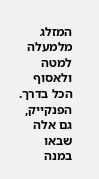המזלג מלמעלה למטה ולאסוף הכל בדרך. הפנקייק, גם אלה שבאו במנה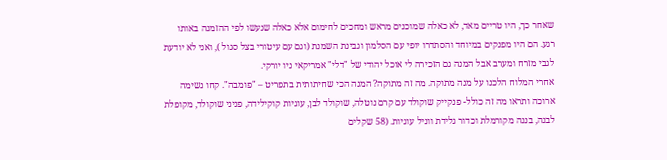שאחר כך, היו טריים מאד, לא כאלה שמוכנים מראש ומחכים לחימום אלא כאלה שנעשו לפי ההזמנה באותו רגע. הם היו מפנקים במיוחד והסתדרו יופי עם הסלמון וגבינת השמנת (וגם עם עיטורי בצל סגול ), ואני לא יודעת לגבי מזרח ומערב אבל המנה גם הזכירה לי אוכל יהודי של "דלי" אמריקאי ניו יורקי.
אחרי המלוח הלכנו על מנה מתוקה. מה זה מתוקה? המנה הכי שחיתותית בתפריט – "פומבה". קחו נשימה ארוכה ותראו מה זה כולל- פנקייק שוקולד עם קרם נוטלה, שוקולד לבן, עוגיות קוקילידה, פניני שוקולד, מקופלת לבנה, בננה מקורמלת וכדור גלידת ווניל עוגיות. (58 שקלים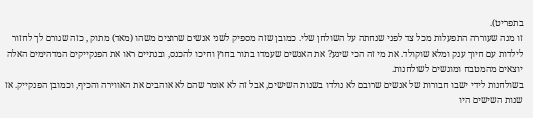בתפריט).
זו מנה שעוררה התפעלות מכל צד לפני שנחתה על השולחן שלי. כמובן שזה מספיק לשני אנשים שרוצים משהו (מאד) מתוק , כזה שגורם לך לחזור לילדות עם חיוך ענק ומלא שוקולד. את מי זה הכי שיגע? את האנשים שעמדו בתור בחוץ וחיכו להכנס, ובנתיים ראו את הפנקייקים המדהימים האלה יוצאים מהמטבח ומוגשים לשולחנות.
בשולחנות לידי ישבו חבורות של אנשים שרובם לא נולדו בשנות השישים, אבל זה לא אומר שהם לא אוהבים את האווירה והכיף, וכמובן הפנקייק. אז שנות השישים היו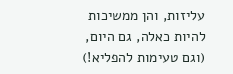עליזות, והן ממשיכות להיות כאלה, גם היום, (וגם טעימות להפליא!)